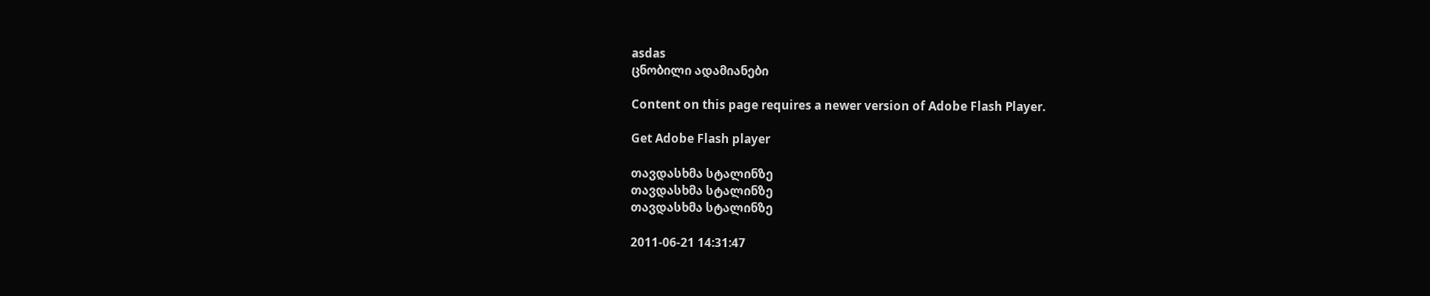asdas
ცნობილი ადამიანები

Content on this page requires a newer version of Adobe Flash Player.

Get Adobe Flash player

თავდასხმა სტალინზე
თავდასხმა სტალინზე
თავდასხმა სტალინზე

2011-06-21 14:31:47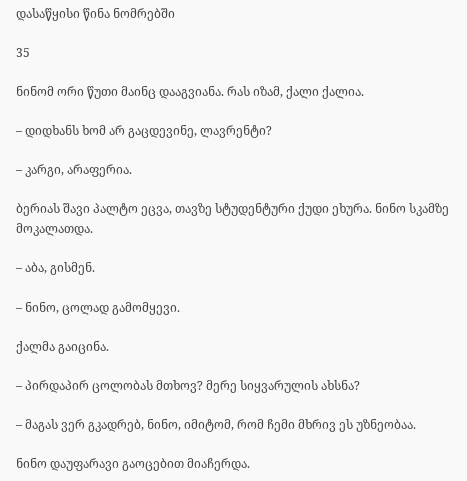დასაწყისი წინა ნომრებში

35

ნინომ ორი წუთი მაინც დააგვიანა. რას იზამ, ქალი ქალია.

– დიდხანს ხომ არ გაცდევინე, ლავრენტი?

– კარგი, არაფერია.

ბერიას შავი პალტო ეცვა, თავზე სტუდენტური ქუდი ეხურა. ნინო სკამზე მოკალათდა.

– აბა, გისმენ.

– ნინო, ცოლად გამომყევი.

ქალმა გაიცინა.

– პირდაპირ ცოლობას მთხოვ? მერე სიყვარულის ახსნა?

– მაგას ვერ გკადრებ, ნინო, იმიტომ, რომ ჩემი მხრივ ეს უზნეობაა.

ნინო დაუფარავი გაოცებით მიაჩერდა.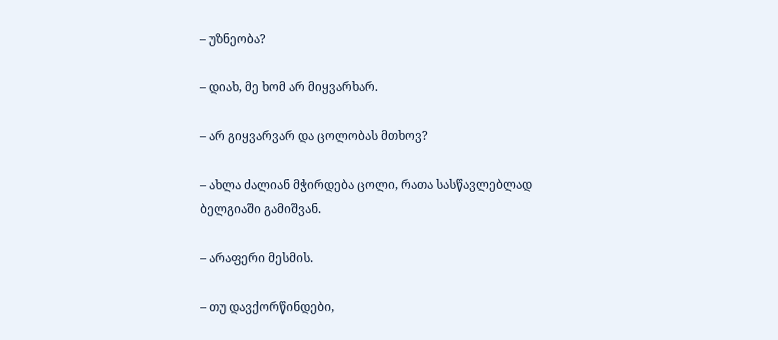– უზნეობა?

– დიახ, მე ხომ არ მიყვარხარ.

– არ გიყვარვარ და ცოლობას მთხოვ?

– ახლა ძალიან მჭირდება ცოლი, რათა სასწავლებლად ბელგიაში გამიშვან.

– არაფერი მესმის.

– თუ დავქორწინდები,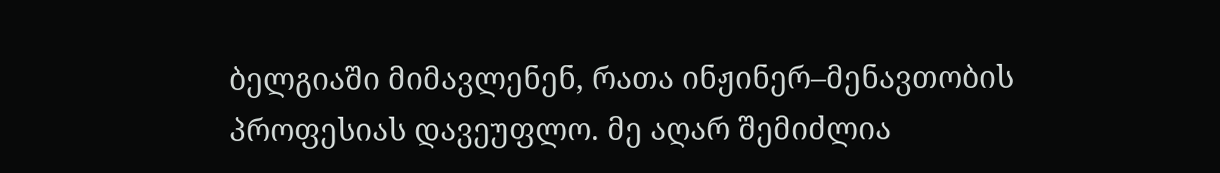ბელგიაში მიმავლენენ, რათა ინჟინერ–მენავთობის პროფესიას დავეუფლო. მე აღარ შემიძლია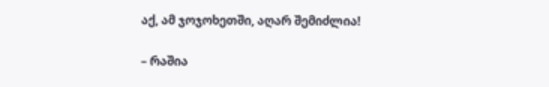აქ, ამ ჯოჯოხეთში, აღარ შემიძლია!

– რაშია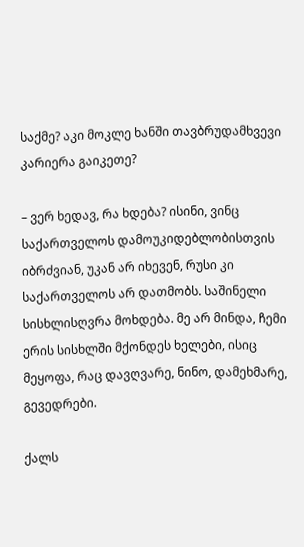საქმე? აკი მოკლე ხანში თავბრუდამხვევი კარიერა გაიკეთე?

– ვერ ხედავ, რა ხდება? ისინი, ვინც საქართველოს დამოუკიდებლობისთვის იბრძვიან, უკან არ იხევენ, რუსი კი საქართველოს არ დათმობს. საშინელი სისხლისღვრა მოხდება. მე არ მინდა, ჩემი ერის სისხლში მქონდეს ხელები, ისიც მეყოფა, რაც დავღვარე, ნინო, დამეხმარე, გევედრები.

ქალს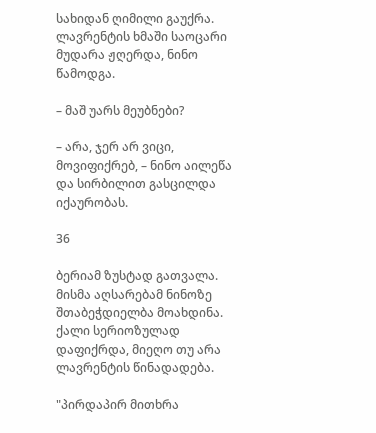სახიდან ღიმილი გაუქრა. ლავრენტის ხმაში საოცარი მუდარა ჟღერდა, ნინო წამოდგა.

– მაშ უარს მეუბნები?

– არა, ჯერ არ ვიცი, მოვიფიქრებ, – ნინო აილეწა და სირბილით გასცილდა იქაურობას.

36

ბერიამ ზუსტად გათვალა. მისმა აღსარებამ ნინოზე შთაბეჭდიელბა მოახდინა. ქალი სერიოზულად დაფიქრდა, მიეღო თუ არა ლავრენტის წინადადება.

"პირდაპირ მითხრა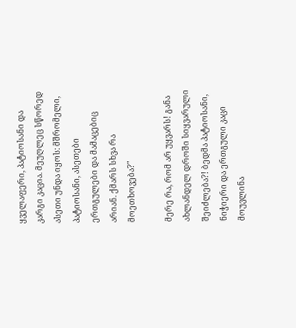ყველაფერი, პატიოსანი და კარგი კაცია. მეუღლეც სწორედ ასეთი უნდა იყოს: მშრომელი, პატიოსანი, ასეთები ერთგულები და მამაცებიც არიან. ქმარს სხვა რა მოეთხოვება?"

მერე რა, რომ არ უყვარს! განა ახლანდელ დროში სიყვარული შეიძლება?! ბედმა პატიოსანი, ნიჭიერი და ერთგული კაცი მოუვლინა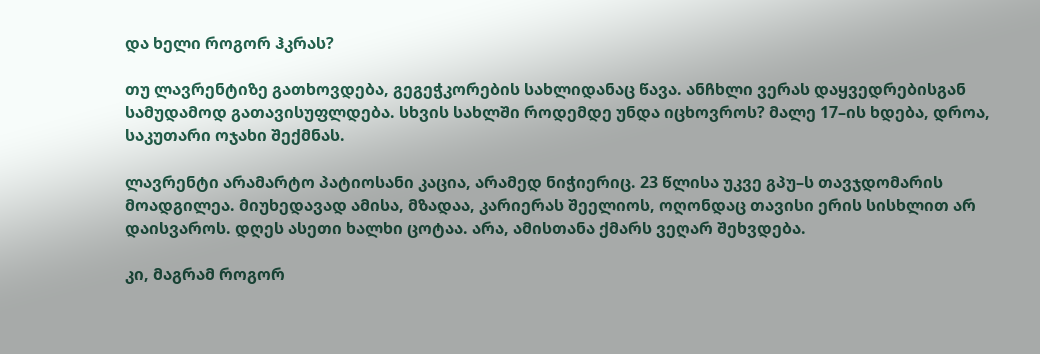და ხელი როგორ ჰკრას?

თუ ლავრენტიზე გათხოვდება, გეგეჭკორების სახლიდანაც წავა. ანჩხლი ვერას დაყვედრებისგან სამუდამოდ გათავისუფლდება. სხვის სახლში როდემდე უნდა იცხოვროს? მალე 17–ის ხდება, დროა, საკუთარი ოჯახი შექმნას.

ლავრენტი არამარტო პატიოსანი კაცია, არამედ ნიჭიერიც. 23 წლისა უკვე გპუ–ს თავჯდომარის მოადგილეა. მიუხედავად ამისა, მზადაა, კარიერას შეელიოს, ოღონდაც თავისი ერის სისხლით არ დაისვაროს. დღეს ასეთი ხალხი ცოტაა. არა, ამისთანა ქმარს ვეღარ შეხვდება.

კი, მაგრამ როგორ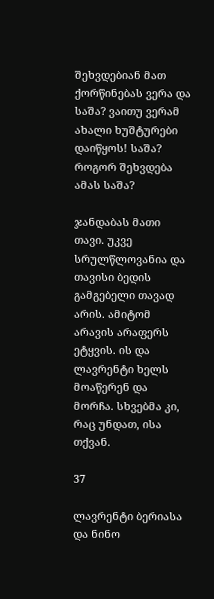შეხვდებიან მათ ქორწინებას ვერა და საშა? ვაითუ ვერამ ახალი ხუშტურები დაიწყოს! საშა? როგორ შეხვდება ამას საშა?

ჯანდაბას მათი თავი. უკვე სრულწლოვანია და თავისი ბედის გამგებელი თავად არის. ამიტომ არავის არაფერს ეტყვის. ის და ლავრენტი ხელს მოაწერენ და მორჩა. სხვებმა კი, რაც უნდათ, ისა თქვან.

37

ლავრენტი ბერიასა და ნინო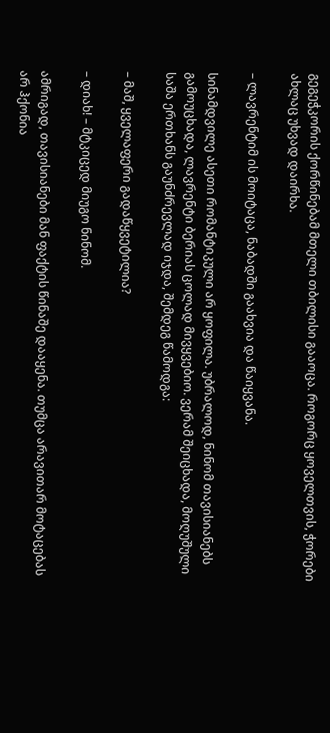გეგეჭკორის ქორწინებამ მთელი თბილისი გააოცა. როგორც ყოველთვის, ჭორები ახლაც უხვად დაირხა.

– ლავრენტიმ ის მოიტაცა, ნაბადში გაახვია და წაიყვანა.

სინამდვილე ასეთი რომანტიკული არ ყოფილა. უბრალოდ, ნინომ თავისიანებს გამოუცხადა, ლავრენტი ბერიას ცოლად მივყვებიო. ვერამ შეიცხადა, მოღუშული საშა ერთხანს გაუნძრევლად იჯდა, შემდეგ წამოდგა:

– მაშ, ყველაფერი გადაწყვეტილია?

– დიახ! – მტკიცედ მიუგო ნინომ.

ამრიგად, თავისიანები მან ფაქტის წინაშე დააყენა. თუმცა არავითარ მოტაცებას არ ჰქონია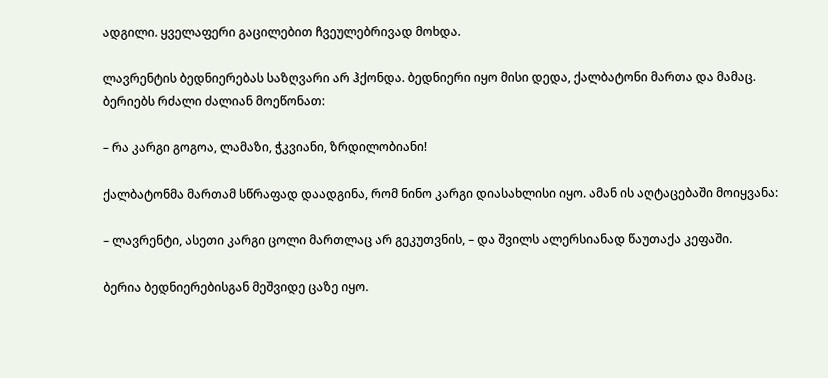ადგილი. ყველაფერი გაცილებით ჩვეულებრივად მოხდა.

ლავრენტის ბედნიერებას საზღვარი არ ჰქონდა. ბედნიერი იყო მისი დედა, ქალბატონი მართა და მამაც. ბერიებს რძალი ძალიან მოეწონათ:

– რა კარგი გოგოა, ლამაზი, ჭკვიანი, ზრდილობიანი!

ქალბატონმა მართამ სწრაფად დაადგინა, რომ ნინო კარგი დიასახლისი იყო. ამან ის აღტაცებაში მოიყვანა:

– ლავრენტი, ასეთი კარგი ცოლი მართლაც არ გეკუთვნის, – და შვილს ალერსიანად წაუთაქა კეფაში.

ბერია ბედნიერებისგან მეშვიდე ცაზე იყო.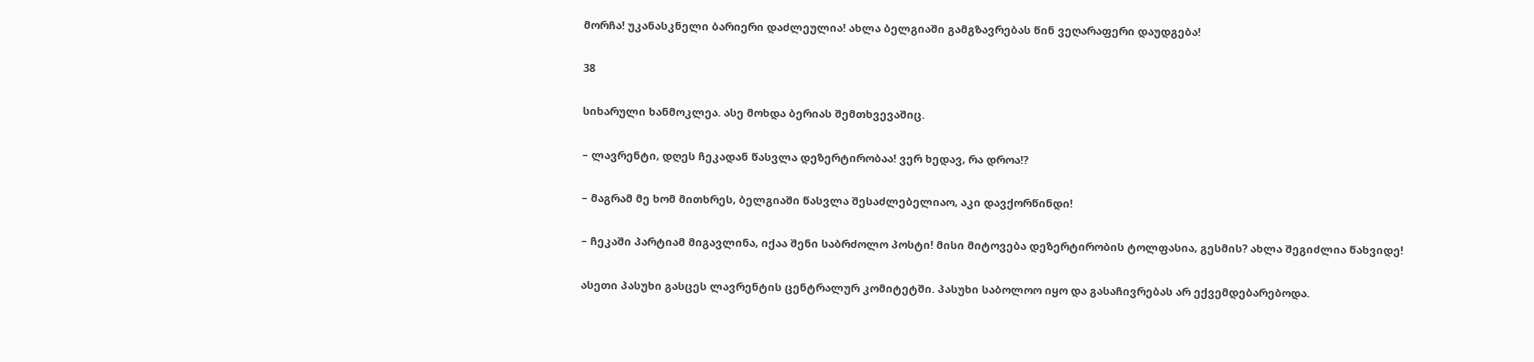მორჩა! უკანასკნელი ბარიერი დაძლეულია! ახლა ბელგიაში გამგზავრებას წინ ვეღარაფერი დაუდგება!

38

სიხარული ხანმოკლეა. ასე მოხდა ბერიას შემთხვევაშიც.

– ლავრენტი, დღეს ჩეკადან წასვლა დეზერტირობაა! ვერ ხედავ, რა დროა!?

– მაგრამ მე ხომ მითხრეს, ბელგიაში წასვლა შესაძლებელიაო, აკი დავქორწინდი!

– ჩეკაში პარტიამ მიგავლინა, იქაა შენი საბრძოლო პოსტი! მისი მიტოვება დეზერტირობის ტოლფასია, გესმის? ახლა შეგიძლია წახვიდე!

ასეთი პასუხი გასცეს ლავრენტის ცენტრალურ კომიტეტში. პასუხი საბოლოო იყო და გასაჩივრებას არ ექვემდებარებოდა.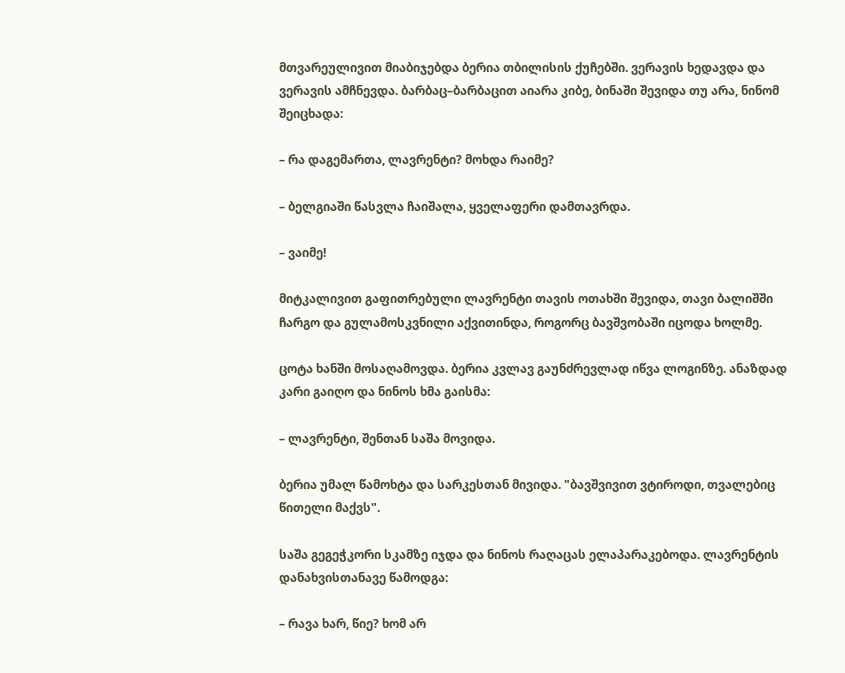მთვარეულივით მიაბიჯებდა ბერია თბილისის ქუჩებში. ვერავის ხედავდა და ვერავის ამჩნევდა. ბარბაც–ბარბაცით აიარა კიბე, ბინაში შევიდა თუ არა, ნინომ შეიცხადა:

– რა დაგემართა, ლავრენტი? მოხდა რაიმე?

– ბელგიაში წასვლა ჩაიშალა, ყველაფერი დამთავრდა.

– ვაიმე!

მიტკალივით გაფითრებული ლავრენტი თავის ოთახში შევიდა, თავი ბალიშში ჩარგო და გულამოსკვნილი აქვითინდა, როგორც ბავშვობაში იცოდა ხოლმე.

ცოტა ხანში მოსაღამოვდა. ბერია კვლავ გაუნძრევლად იწვა ლოგინზე. ანაზდად კარი გაიღო და ნინოს ხმა გაისმა:

– ლავრენტი, შენთან საშა მოვიდა.

ბერია უმალ წამოხტა და სარკესთან მივიდა. "ბავშვივით ვტიროდი, თვალებიც წითელი მაქვს".

საშა გეგეჭკორი სკამზე იჯდა და ნინოს რაღაცას ელაპარაკებოდა. ლავრენტის დანახვისთანავე წამოდგა:

– რავა ხარ, წიე? ხომ არ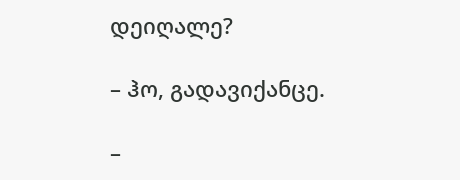დეიღალე?

– ჰო, გადავიქანცე.

–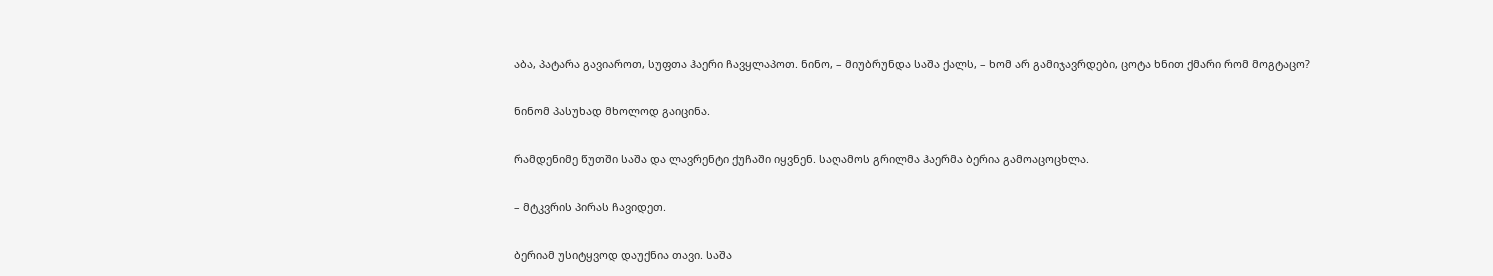აბა, პატარა გავიაროთ, სუფთა ჰაერი ჩავყლაპოთ. ნინო, – მიუბრუნდა საშა ქალს, – ხომ არ გამიჯავრდები, ცოტა ხნით ქმარი რომ მოგტაცო?

ნინომ პასუხად მხოლოდ გაიცინა.

რამდენიმე წუთში საშა და ლავრენტი ქუჩაში იყვნენ. საღამოს გრილმა ჰაერმა ბერია გამოაცოცხლა.

– მტკვრის პირას ჩავიდეთ.

ბერიამ უსიტყვოდ დაუქნია თავი. საშა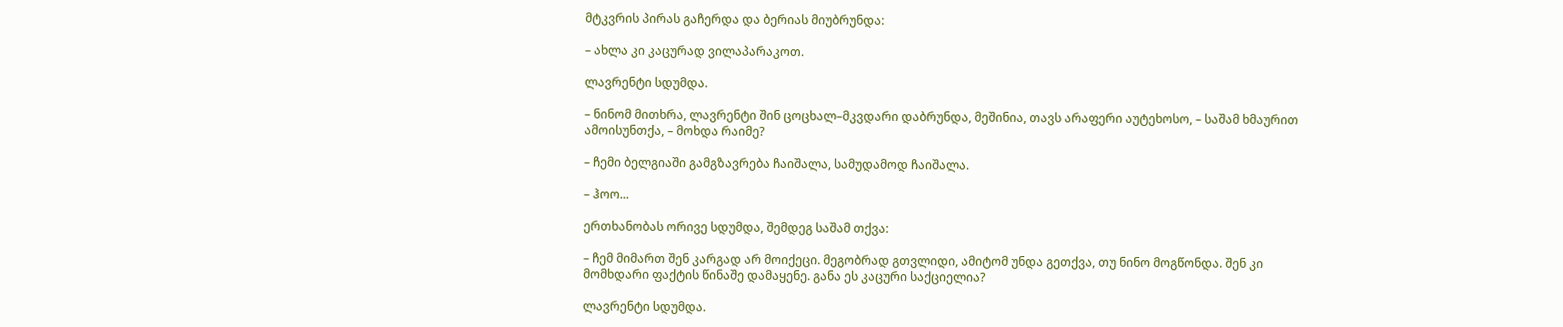მტკვრის პირას გაჩერდა და ბერიას მიუბრუნდა:

– ახლა კი კაცურად ვილაპარაკოთ.

ლავრენტი სდუმდა.

– ნინომ მითხრა, ლავრენტი შინ ცოცხალ–მკვდარი დაბრუნდა, მეშინია, თავს არაფერი აუტეხოსო, – საშამ ხმაურით ამოისუნთქა, – მოხდა რაიმე?

– ჩემი ბელგიაში გამგზავრება ჩაიშალა, სამუდამოდ ჩაიშალა.

– ჰოო...

ერთხანობას ორივე სდუმდა, შემდეგ საშამ თქვა:

– ჩემ მიმართ შენ კარგად არ მოიქეცი. მეგობრად გთვლიდი, ამიტომ უნდა გეთქვა, თუ ნინო მოგწონდა. შენ კი მომხდარი ფაქტის წინაშე დამაყენე. განა ეს კაცური საქციელია?

ლავრენტი სდუმდა.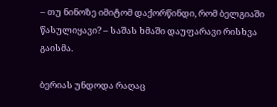– თუ ნინოზე იმიტომ დაქორწინდი, რომ ბელგიაში წასულიყავი? – საშას ხმაში დაუფარავი რისხვა გაისმა.

ბერიას უნდოდა რაღაც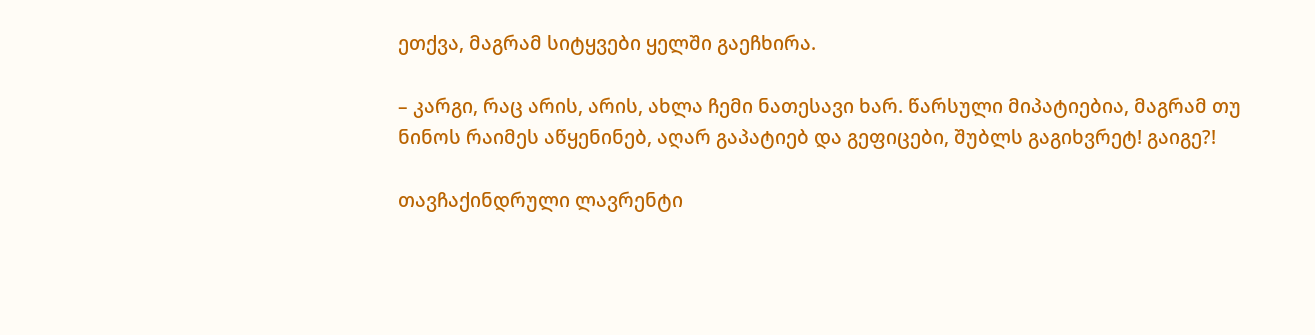ეთქვა, მაგრამ სიტყვები ყელში გაეჩხირა.

– კარგი, რაც არის, არის, ახლა ჩემი ნათესავი ხარ. წარსული მიპატიებია, მაგრამ თუ ნინოს რაიმეს აწყენინებ, აღარ გაპატიებ და გეფიცები, შუბლს გაგიხვრეტ! გაიგე?!

თავჩაქინდრული ლავრენტი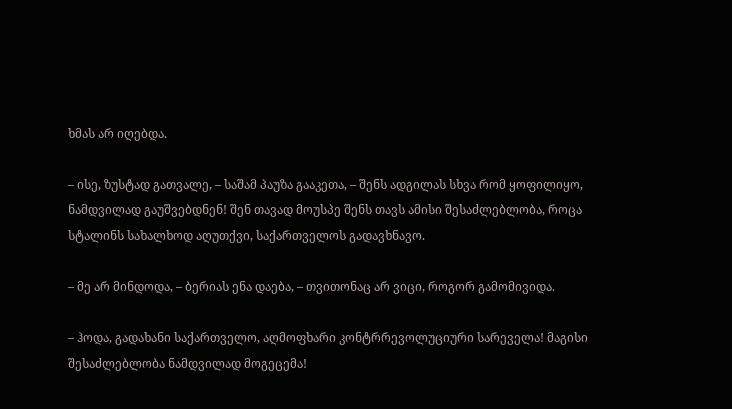ხმას არ იღებდა.

– ისე, ზუსტად გათვალე, – საშამ პაუზა გააკეთა, – შენს ადგილას სხვა რომ ყოფილიყო, ნამდვილად გაუშვებდნენ! შენ თავად მოუსპე შენს თავს ამისი შესაძლებლობა, როცა სტალინს სახალხოდ აღუთქვი, საქართველოს გადავხნავო.

– მე არ მინდოდა, – ბერიას ენა დაება, – თვითონაც არ ვიცი, როგორ გამომივიდა.

– ჰოდა, გადახანი საქართველო, აღმოფხარი კონტრრევოლუციური სარეველა! მაგისი შესაძლებლობა ნამდვილად მოგეცემა!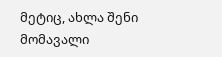მეტიც, ახლა შენი მომავალი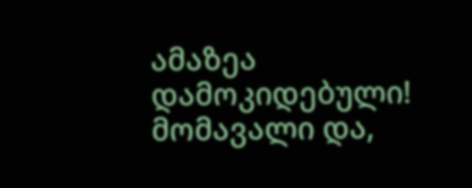ამაზეა დამოკიდებული! მომავალი და,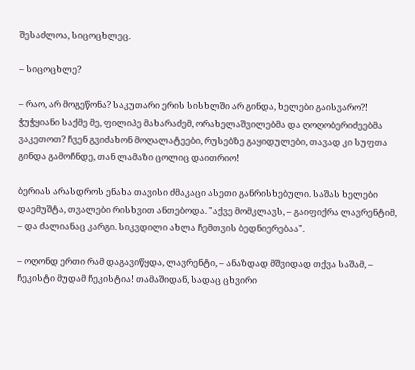შესაძლოა, სიცოცხლეც.

– სიცოცხლე?

– რაო, არ მოგეწონა? საკუთარი ერის სისხლში არ გინდა, ხელები გაისვარო?! ჭუჭყიანი საქმე მე, ფილიპე მახარაძემ, ორახელაშვილებმა და ღოღობერიძეებმა ვაკეთოთ? ჩვენ გვიძახონ მოღალატეები, რუსებზე გაყიდულები, თავად კი სუფთა გინდა გამოჩნდე, თან ლამაზი ცოლიც დაითრიო!

ბერიას არასდროს ენახა თავისი ძმაკაცი ასეთი განრისხებული. საშას ხელები დაემუშტა, თვალები რისხვით ანთებოდა. "აქვე მომკლავს, – გაიფიქრა ლავრენტიმ, – და ძალიანაც კარგი. სიკვდილი ახლა ჩემთვის ბედნიერებაა".

– ოღონდ ერთი რამ დაგავიწყდა, ლავრენტი, – ანაზდად მშვიდად თქვა საშამ, – ჩეკისტი მუდამ ჩეკისტია! თამაშიდან, სადაც ცხვირი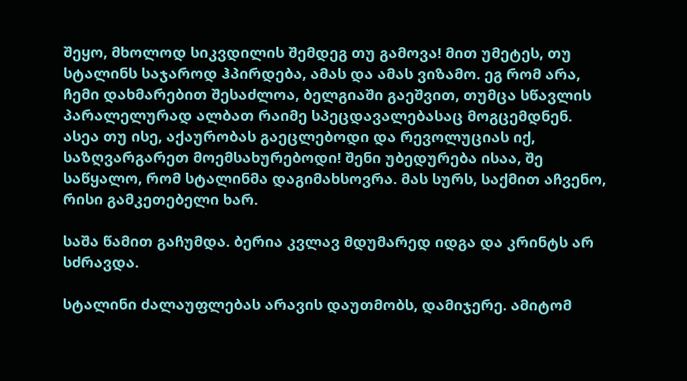შეყო, მხოლოდ სიკვდილის შემდეგ თუ გამოვა! მით უმეტეს, თუ სტალინს საჯაროდ ჰპირდება, ამას და ამას ვიზამო. ეგ რომ არა, ჩემი დახმარებით შესაძლოა, ბელგიაში გაეშვით, თუმცა სწავლის პარალელურად ალბათ რაიმე სპეცდავალებასაც მოგცემდნენ. ასეა თუ ისე, აქაურობას გაეცლებოდი და რევოლუციას იქ, საზღვარგარეთ მოემსახურებოდი! შენი უბედურება ისაა, შე საწყალო, რომ სტალინმა დაგიმახსოვრა. მას სურს, საქმით აჩვენო, რისი გამკეთებელი ხარ.

საშა წამით გაჩუმდა. ბერია კვლავ მდუმარედ იდგა და კრინტს არ სძრავდა.

სტალინი ძალაუფლებას არავის დაუთმობს, დამიჯერე. ამიტომ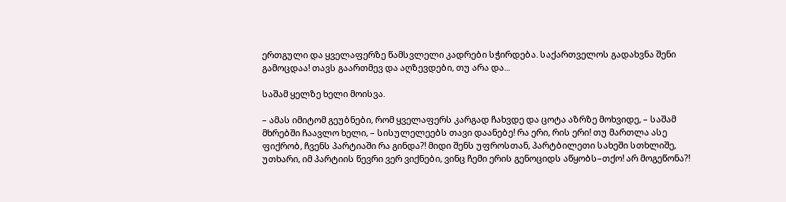ერთგული და ყველაფერზე წამსვლელი კადრები სჭირდება. საქართველოს გადახვნა შენი გამოცდაა! თავს გაართმევ და აღზევდები, თუ არა და...

საშამ ყელზე ხელი მოისვა.

– ამას იმიტომ გეუბნები, რომ ყველაფერს კარგად ჩახვდე და ცოტა აზრზე მოხვიდე, – საშამ მხრებში ჩაავლო ხელი, – სისულელეებს თავი დაანებე! რა ერი, რის ერი! თუ მართლა ასე ფიქრობ, ჩვენს პარტიაში რა გინდა?! მიდი შენს უფროსთან, პარტბილეთი სახეში სთხლიშე, უთხარი, იმ პარტიის წევრი ვერ ვიქნები, ვინც ჩემი ერის გენოციდს აწყობს–თქო! არ მოგეწონა?!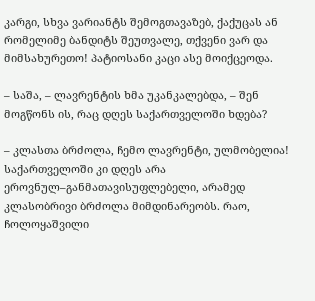კარგი, სხვა ვარიანტს შემოგთავაზებ, ქაქუცას ან რომელიმე ბანდიტს შეუთვალე, თქვენი ვარ და მიმსახურეთო! პატიოსანი კაცი ასე მოიქცეოდა.

– საშა, – ლავრენტის ხმა უკანკალებდა, – შენ მოგწონს ის, რაც დღეს საქართველოში ხდება?

– კლასთა ბრძოლა, ჩემო ლავრენტი, ულმობელია! საქართველოში კი დღეს არა ეროვნულ–განმათავისუფლებელი, არამედ კლასობრივი ბრძოლა მიმდინარეობს. რაო, ჩოლოყაშვილი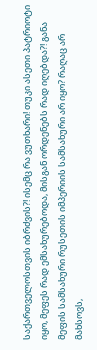საქართველოსთვის იბრძვის?! ისემც რა ვუთხარი! თუკი ასეთი პატრიოტი იყო, მეფეს რად ემსახურებოდა, მისგან ორდენებს რად იღებდა?! განა მეფის სამსახური რუსეთის იმპერიის სამსახური არ იყო? რაღაც არ მახსოვს,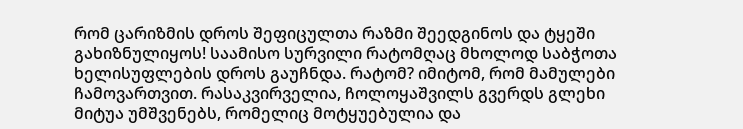რომ ცარიზმის დროს შეფიცულთა რაზმი შეედგინოს და ტყეში გახიზნულიყოს! საამისო სურვილი რატომღაც მხოლოდ საბჭოთა ხელისუფლების დროს გაუჩნდა. რატომ? იმიტომ, რომ მამულები ჩამოვართვით. რასაკვირველია, ჩოლოყაშვილს გვერდს გლეხი მიტუა უმშვენებს, რომელიც მოტყუებულია და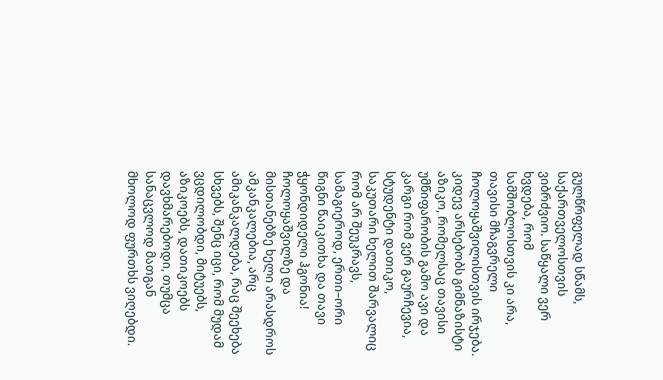გულწრფელად სწამს, საქართველოსთვის ვიბრძვიო. საწყალი ვერ ხვდება, რომ სამშობლოსთვის კი არა, თავისი მჩაგვრელი ჩოლოყაშვილისთვის ირჯება. კიდევ არსებობს გიმნაზისტი აზიკო, რომელსაც თავისი უმწიფარობის გამო ავი და კარგი რომ ვერ გაურჩევია, სტუდენტი დათიკო, საკუთარი ხელით შარვალიც რომ არ შეუკრავს, სამაგიეროდ, ერთი–ორი წიგნი წაიკითხა და თავი ჭყონდიდელი ჰგონია! ჩოლოყაშვილზე და მისთანებზე ხელი არასდროს ამკანკალებია, არც ამიკანკალდება, რაც შეეხება სხვებს, შენც იცი, რომ მუდამ ვცდილობდი, მიტუებს, აზიკოებს, დათიკოებს დავხმარებოდი, თუმცა სანაცვლოდ მათგან მხოლოდ ფურთხს ვიღებდი.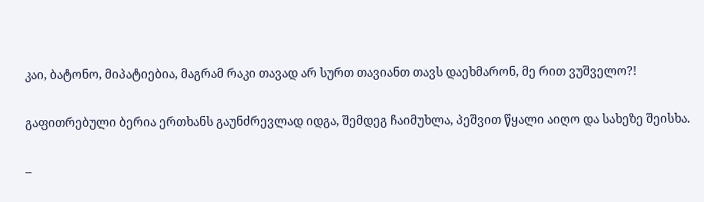კაი, ბატონო, მიპატიებია, მაგრამ რაკი თავად არ სურთ თავიანთ თავს დაეხმარონ, მე რით ვუშველო?!

გაფითრებული ბერია ერთხანს გაუნძრევლად იდგა, შემდეგ ჩაიმუხლა, პეშვით წყალი აიღო და სახეზე შეისხა.

–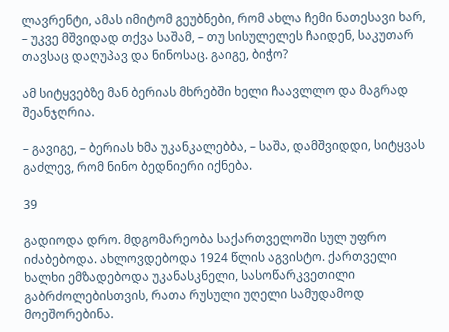ლავრენტი, ამას იმიტომ გეუბნები, რომ ახლა ჩემი ნათესავი ხარ, – უკვე მშვიდად თქვა საშამ, – თუ სისულელეს ჩაიდენ, საკუთარ თავსაც დაღუპავ და ნინოსაც. გაიგე, ბიჭო?

ამ სიტყვებზე მან ბერიას მხრებში ხელი ჩაავლლო და მაგრად შეანჯღრია.

– გავიგე, – ბერიას ხმა უკანკალებბა, – საშა, დამშვიდდი, სიტყვას გაძლევ, რომ ნინო ბედნიერი იქნება.

39

გადიოდა დრო. მდგომარეობა საქართველოში სულ უფრო იძაბებოდა. ახლოვდებოდა 1924 წლის აგვისტო. ქართველი ხალხი ემზადებოდა უკანასკნელი, სასოწარკვეთილი გაბრძოლებისთვის, რათა რუსული უღელი სამუდამოდ მოეშორებინა.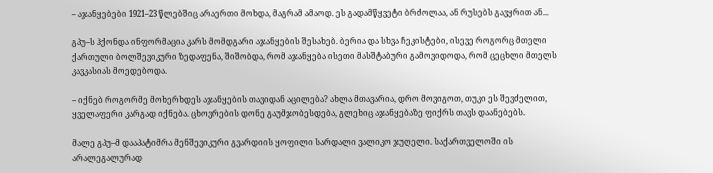– აჯანყებები 1921–23 წლებშიც არაერთი მოხდა, მაგრამ ამაოდ. ეს გადამწყვეტი ბრძოლაა, ან რუსებს გავყრით ან...

გპუ–ს ჰქონდა ინფორმაცია კარს მომდგარი აჯანყების შესახებ. ბერია და სხვა ჩეკისტები, ისევე როგორც მთელი ქართული ბოლშევიკური ზედაფენა, შიშობდა, რომ აჯანყება ისეთი მასშტაბური გამოვიდოდა, რომ ცეცხლი მთელს კავკასიას მოედებოდა.

– იქნებ როგორმე მოხერხდეს აჯანყების თავიდან აცილება? ახლა მთავარია, დრო მოვიგოთ, თუკი ეს შევძელით, ყველაფერი კარგად იქნება. ცხოვრების დონე გაუმჯობესდება, გლეხიც აჯანყებაზე ფიქრს თავს დაანებებს.

მალე გპუ–მ დააპატიმრა მენშევიკური გვარდიის ყოფილი სარდალი ვალიკო ჯუღელი. საქართველოში ის არალეგალურად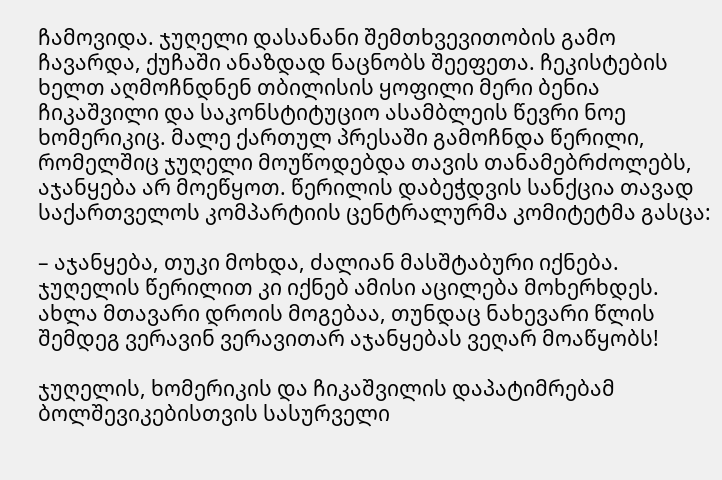ჩამოვიდა. ჯუღელი დასანანი შემთხვევითობის გამო ჩავარდა, ქუჩაში ანაზდად ნაცნობს შეეფეთა. ჩეკისტების ხელთ აღმოჩნდნენ თბილისის ყოფილი მერი ბენია ჩიკაშვილი და საკონსტიტუციო ასამბლეის წევრი ნოე ხომერიკიც. მალე ქართულ პრესაში გამოჩნდა წერილი, რომელშიც ჯუღელი მოუწოდებდა თავის თანამებრძოლებს, აჯანყება არ მოეწყოთ. წერილის დაბეჭდვის სანქცია თავად საქართველოს კომპარტიის ცენტრალურმა კომიტეტმა გასცა:

– აჯანყება, თუკი მოხდა, ძალიან მასშტაბური იქნება. ჯუღელის წერილით კი იქნებ ამისი აცილება მოხერხდეს. ახლა მთავარი დროის მოგებაა, თუნდაც ნახევარი წლის შემდეგ ვერავინ ვერავითარ აჯანყებას ვეღარ მოაწყობს!

ჯუღელის, ხომერიკის და ჩიკაშვილის დაპატიმრებამ ბოლშევიკებისთვის სასურველი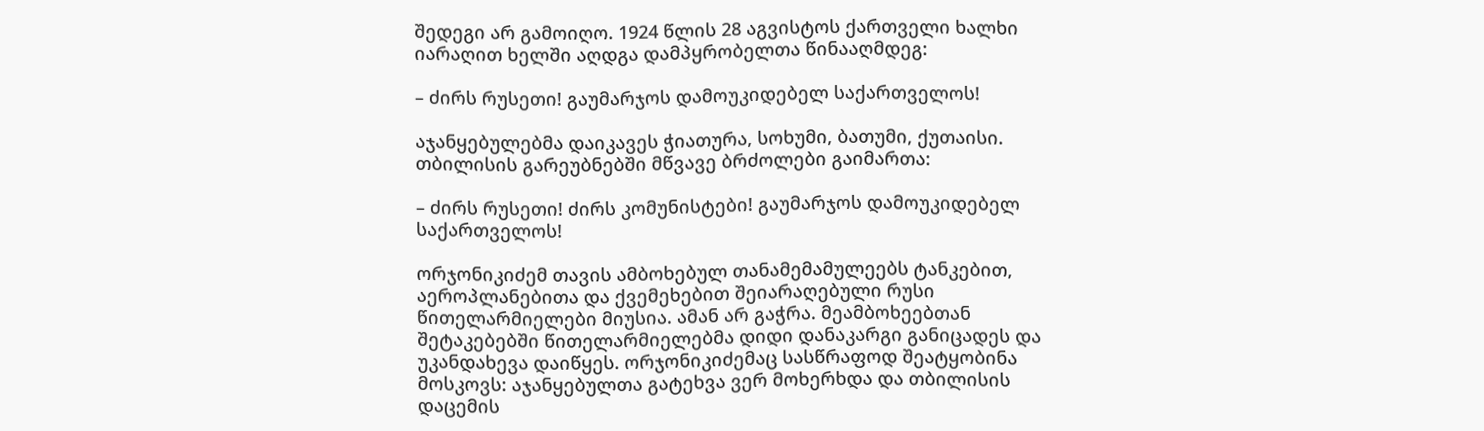შედეგი არ გამოიღო. 1924 წლის 28 აგვისტოს ქართველი ხალხი იარაღით ხელში აღდგა დამპყრობელთა წინააღმდეგ:

– ძირს რუსეთი! გაუმარჯოს დამოუკიდებელ საქართველოს!

აჯანყებულებმა დაიკავეს ჭიათურა, სოხუმი, ბათუმი, ქუთაისი. თბილისის გარეუბნებში მწვავე ბრძოლები გაიმართა:

– ძირს რუსეთი! ძირს კომუნისტები! გაუმარჯოს დამოუკიდებელ საქართველოს!

ორჯონიკიძემ თავის ამბოხებულ თანამემამულეებს ტანკებით, აეროპლანებითა და ქვემეხებით შეიარაღებული რუსი წითელარმიელები მიუსია. ამან არ გაჭრა. მეამბოხეებთან შეტაკებებში წითელარმიელებმა დიდი დანაკარგი განიცადეს და უკანდახევა დაიწყეს. ორჯონიკიძემაც სასწრაფოდ შეატყობინა მოსკოვს: აჯანყებულთა გატეხვა ვერ მოხერხდა და თბილისის დაცემის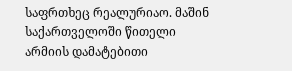საფრთხეც რეალურიაო. მაშინ საქართველოში წითელი არმიის დამატებითი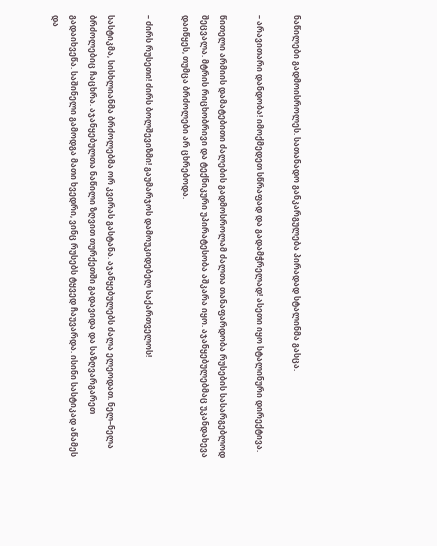ნაწილები გადმოისროლეს. სათანადო განკარგულება პირადად სტალინმა გასცა.

– არავითარი დანდობა! იმოქმედეთ სწრაფად და გადამჭრელად! ასეთი იყო სტალინური დირექტივა.

წითელი არმიის დამატებითი ძალების გადმოსროლამ ძალთა თანაფარდობა რუსების სასარგებლოდ შეცვალა. მტრის რიცხობრივი და ტექნიკური უპირატესობა აშკარა იყო. აჯანყებულებმაც უკანდახევა დაიწყეს, თუმცა ბრძოლები არ ცხრებოდა.

– ძირს რუსეთი! ძირს ბოლშევიზმი! გაუმარჯოს დამოუკიდებელ საქართველოს!

სასტიკმა, სისხლიანმა ბრძოლებმა ორ კვირას გასტანა. აჯანყებულებს ძალა ელეოდათ. ნელ–ნელა ბრძოლებიც ჩაცხრა. აჯანყებულთა ნაწილი ზღვით თურქეთში გადავიდა და საზღვარგარეთ გადაიხვეწა. საშინელი გამოდგა მათი ხვედრი, ვინც რუსებს ტყვედ ჩაუვარდა. ისინი სასტიკად აწამეს და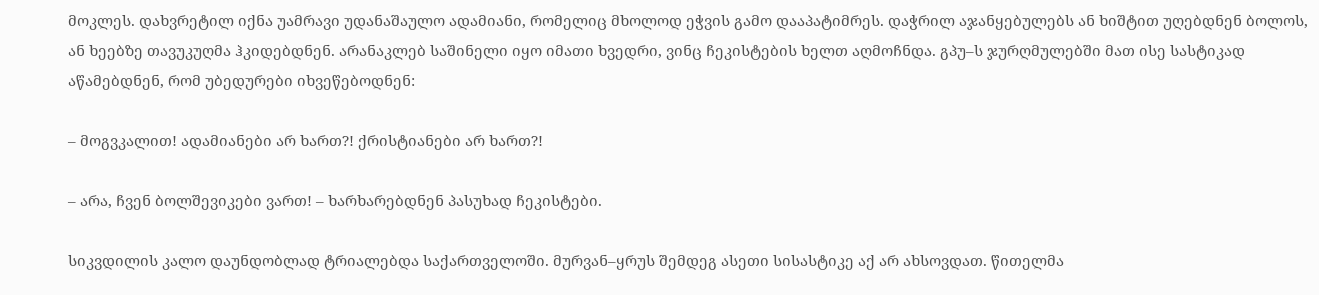მოკლეს. დახვრეტილ იქნა უამრავი უდანაშაულო ადამიანი, რომელიც მხოლოდ ეჭვის გამო დააპატიმრეს. დაჭრილ აჯანყებულებს ან ხიშტით უღებდნენ ბოლოს, ან ხეებზე თავუკუღმა ჰკიდებდნენ. არანაკლებ საშინელი იყო იმათი ხვედრი, ვინც ჩეკისტების ხელთ აღმოჩნდა. გპუ–ს ჯურღმულებში მათ ისე სასტიკად აწამებდნენ, რომ უბედურები იხვეწებოდნენ:

– მოგვკალით! ადამიანები არ ხართ?! ქრისტიანები არ ხართ?!

– არა, ჩვენ ბოლშევიკები ვართ! – ხარხარებდნენ პასუხად ჩეკისტები.

სიკვდილის კალო დაუნდობლად ტრიალებდა საქართველოში. მურვან–ყრუს შემდეგ ასეთი სისასტიკე აქ არ ახსოვდათ. წითელმა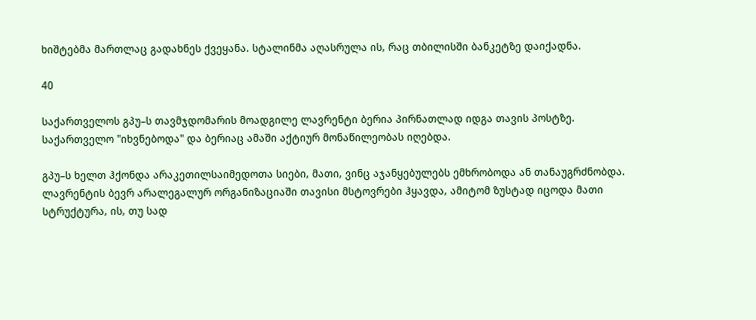ხიშტებმა მართლაც გადახნეს ქვეყანა. სტალინმა აღასრულა ის, რაც თბილისში ბანკეტზე დაიქადნა.

40

საქართველოს გპუ–ს თავმჯდომარის მოადგილე ლავრენტი ბერია პირნათლად იდგა თავის პოსტზე. საქართველო "იხვნებოდა" და ბერიაც ამაში აქტიურ მონაწილეობას იღებდა.

გპუ–ს ხელთ ჰქონდა არაკეთილსაიმედოთა სიები, მათი, ვინც აჯანყებულებს ემხრობოდა ან თანაუგრძნობდა. ლავრენტის ბევრ არალეგალურ ორგანიზაციაში თავისი მსტოვრები ჰყავდა, ამიტომ ზუსტად იცოდა მათი სტრუქტურა, ის, თუ სად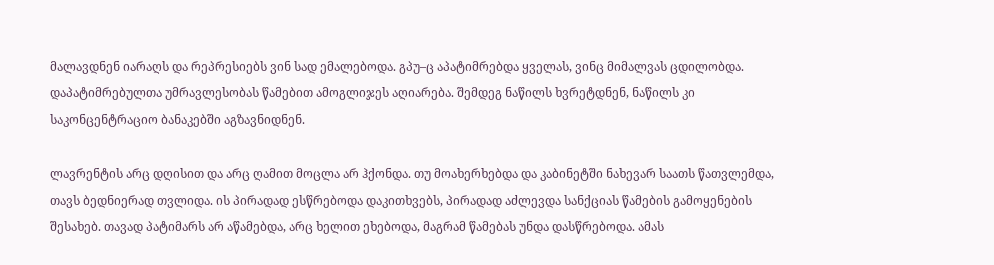მალავდნენ იარაღს და რეპრესიებს ვინ სად ემალებოდა. გპუ–ც აპატიმრებდა ყველას, ვინც მიმალვას ცდილობდა. დაპატიმრებულთა უმრავლესობას წამებით ამოგლიჯეს აღიარება. შემდეგ ნაწილს ხვრეტდნენ, ნაწილს კი საკონცენტრაციო ბანაკებში აგზავნიდნენ.

ლავრენტის არც დღისით და არც ღამით მოცლა არ ჰქონდა. თუ მოახერხებდა და კაბინეტში ნახევარ საათს წათვლემდა, თავს ბედნიერად თვლიდა. ის პირადად ესწრებოდა დაკითხვებს, პირადად აძლევდა სანქციას წამების გამოყენების შესახებ. თავად პატიმარს არ აწამებდა, არც ხელით ეხებოდა, მაგრამ წამებას უნდა დასწრებოდა. ამას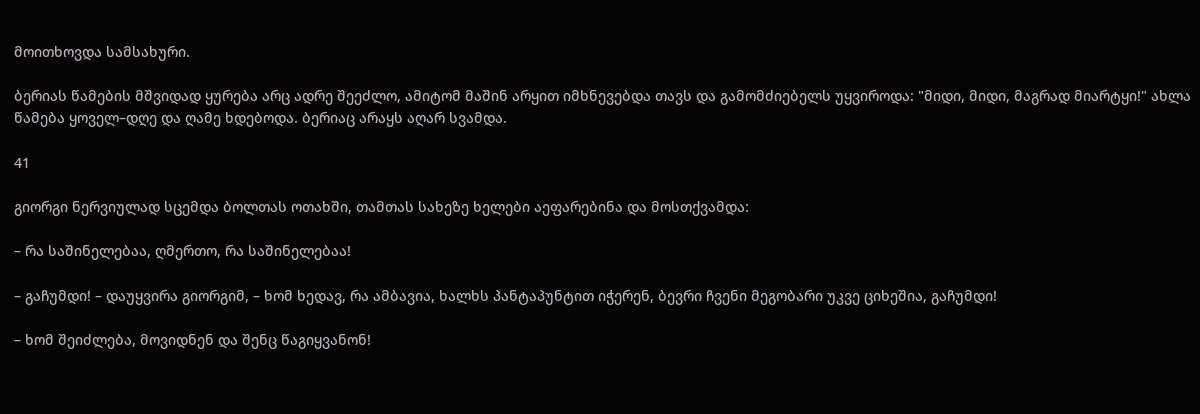მოითხოვდა სამსახური.

ბერიას წამების მშვიდად ყურება არც ადრე შეეძლო, ამიტომ მაშინ არყით იმხნევებდა თავს და გამომძიებელს უყვიროდა: "მიდი, მიდი, მაგრად მიარტყი!" ახლა წამება ყოველ–დღე და ღამე ხდებოდა. ბერიაც არაყს აღარ სვამდა.

41

გიორგი ნერვიულად სცემდა ბოლთას ოთახში, თამთას სახეზე ხელები აეფარებინა და მოსთქვამდა:

– რა საშინელებაა, ღმერთო, რა საშინელებაა!

– გაჩუმდი! – დაუყვირა გიორგიმ, – ხომ ხედავ, რა ამბავია, ხალხს პანტაპუნტით იჭერენ, ბევრი ჩვენი მეგობარი უკვე ციხეშია, გაჩუმდი!

– ხომ შეიძლება, მოვიდნენ და შენც წაგიყვანონ!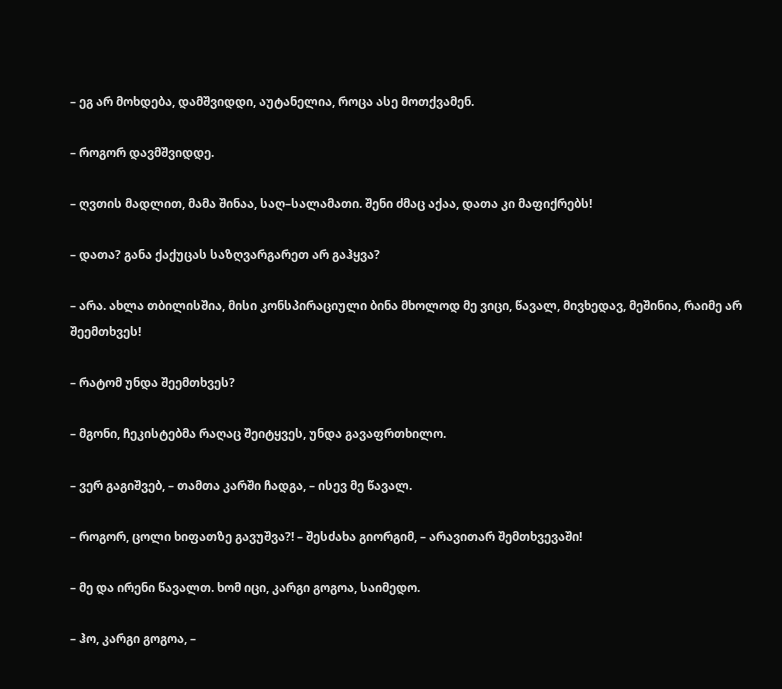– ეგ არ მოხდება, დამშვიდდი, აუტანელია, როცა ასე მოთქვამენ.

– როგორ დავმშვიდდე.

– ღვთის მადლით, მამა შინაა, საღ–სალამათი. შენი ძმაც აქაა, დათა კი მაფიქრებს!

– დათა? განა ქაქუცას საზღვარგარეთ არ გაჰყვა?

– არა. ახლა თბილისშია, მისი კონსპირაციული ბინა მხოლოდ მე ვიცი, წავალ, მივხედავ, მეშინია, რაიმე არ შეემთხვეს!

– რატომ უნდა შეემთხვეს?

– მგონი, ჩეკისტებმა რაღაც შეიტყვეს, უნდა გავაფრთხილო.

– ვერ გაგიშვებ, – თამთა კარში ჩადგა, – ისევ მე წავალ.

– როგორ, ცოლი ხიფათზე გავუშვა?! – შესძახა გიორგიმ, – არავითარ შემთხვევაში!

– მე და ირენი წავალთ. ხომ იცი, კარგი გოგოა, საიმედო.

– ჰო, კარგი გოგოა, –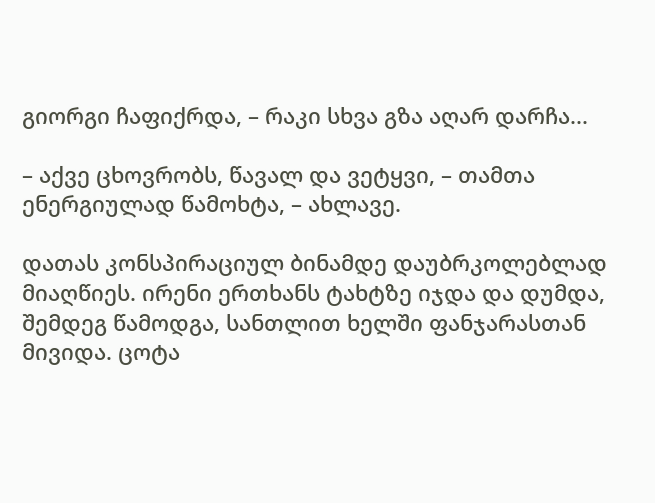გიორგი ჩაფიქრდა, – რაკი სხვა გზა აღარ დარჩა...

– აქვე ცხოვრობს, წავალ და ვეტყვი, – თამთა ენერგიულად წამოხტა, – ახლავე.

დათას კონსპირაციულ ბინამდე დაუბრკოლებლად მიაღწიეს. ირენი ერთხანს ტახტზე იჯდა და დუმდა, შემდეგ წამოდგა, სანთლით ხელში ფანჯარასთან მივიდა. ცოტა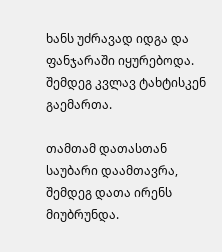ხანს უძრავად იდგა და ფანჯარაში იყურებოდა. შემდეგ კვლავ ტახტისკენ გაემართა.

თამთამ დათასთან საუბარი დაამთავრა, შემდეგ დათა ირენს მიუბრუნდა.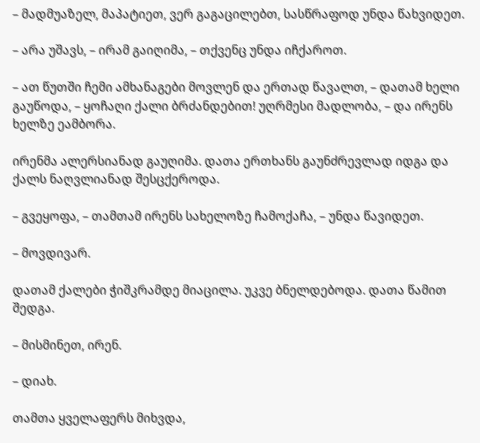– მადმუაზელ, მაპატიეთ, ვერ გაგაცილებთ, სასწრაფოდ უნდა წახვიდეთ.

– არა უშავს, – ირამ გაიღიმა, – თქვენც უნდა იჩქაროთ.

– ათ წუთში ჩემი ამხანაგები მოვლენ და ერთად წავალთ, – დათამ ხელი გაუწოდა, – ყოჩაღი ქალი ბრძანდებით! უღრმესი მადლობა, – და ირენს ხელზე ეამბორა.

ირენმა ალერსიანად გაუღიმა. დათა ერთხანს გაუნძრევლად იდგა და ქალს ნაღვლიანად შესცქეროდა.

– გვეყოფა, – თამთამ ირენს სახელოზე ჩამოქაჩა, – უნდა წავიდეთ.

– მოვდივარ.

დათამ ქალები ჭიშკრამდე მიაცილა. უკვე ბნელდებოდა. დათა წამით შედგა.

– მისმინეთ, ირენ.

– დიახ.

თამთა ყველაფერს მიხვდა,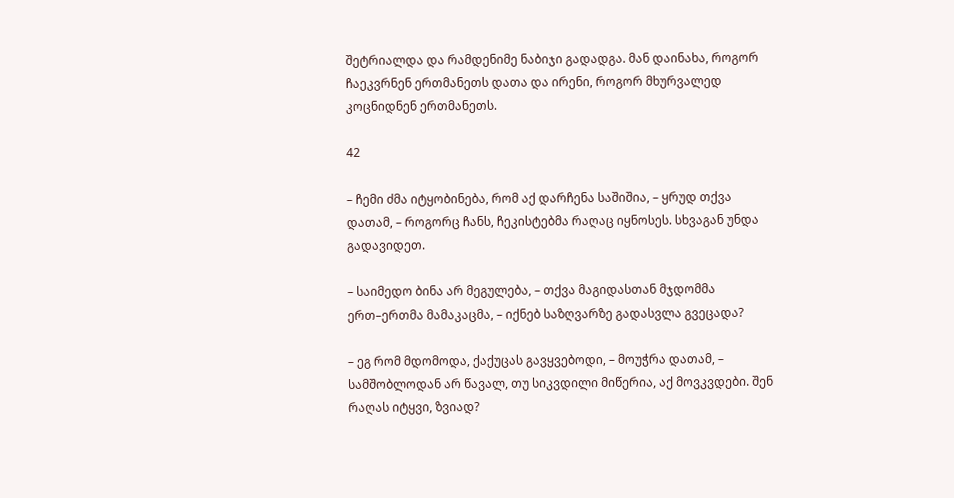შეტრიალდა და რამდენიმე ნაბიჯი გადადგა. მან დაინახა, როგორ ჩაეკვრნენ ერთმანეთს დათა და ირენი, როგორ მხურვალედ კოცნიდნენ ერთმანეთს.

42

– ჩემი ძმა იტყობინება, რომ აქ დარჩენა საშიშია, – ყრუდ თქვა დათამ, – როგორც ჩანს, ჩეკისტებმა რაღაც იყნოსეს. სხვაგან უნდა გადავიდეთ.

– საიმედო ბინა არ მეგულება, – თქვა მაგიდასთან მჯდომმა ერთ–ერთმა მამაკაცმა, – იქნებ საზღვარზე გადასვლა გვეცადა?

– ეგ რომ მდომოდა, ქაქუცას გავყვებოდი, – მოუჭრა დათამ, – სამშობლოდან არ წავალ, თუ სიკვდილი მიწერია, აქ მოვკვდები. შენ რაღას იტყვი, ზვიად?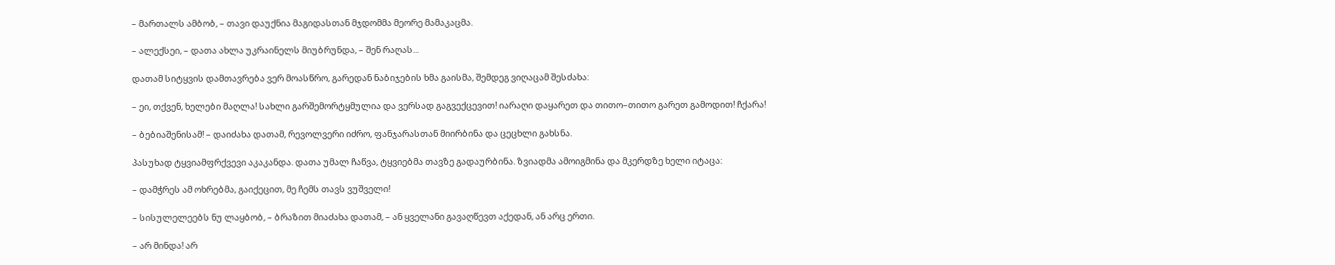– მართალს ამბობ, – თავი დაუქნია მაგიდასთან მჯდომმა მეორე მამაკაცმა.

– ალექსეი, – დათა ახლა უკრაინელს მიუბრუნდა, – შენ რაღას...

დათამ სიტყვის დამთავრება ვერ მოასწრო, გარედან ნაბიჯების ხმა გაისმა, შემდეგ ვიღაცამ შესძახა:

– ეი, თქვენ, ხელები მაღლა! სახლი გარშემორტყმულია და ვერსად გაგვექცევით! იარაღი დაყარეთ და თითო–თითო გარეთ გამოდით! ჩქარა!

– ბებიაშენისამ! – დაიძახა დათამ, რევოლვერი იძრო, ფანჯარასთან მიირბინა და ცეცხლი გახსნა.

პასუხად ტყვიამფრქვევი აკაკანდა. დათა უმალ ჩაწვა, ტყვიებმა თავზე გადაურბინა. ზვიადმა ამოიგმინა და მკერდზე ხელი იტაცა:

– დამჭრეს ამ ოხრებმა, გაიქეცით, მე ჩემს თავს ვუშველი!

– სისულელეებს ნუ ლაყბობ, – ბრაზით მიაძახა დათამ, – ან ყველანი გავაღწევთ აქედან, ან არც ერთი.

– არ მინდა! არ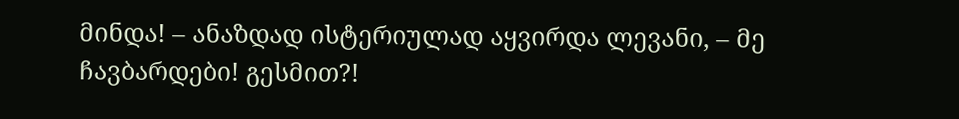მინდა! – ანაზდად ისტერიულად აყვირდა ლევანი, – მე ჩავბარდები! გესმით?!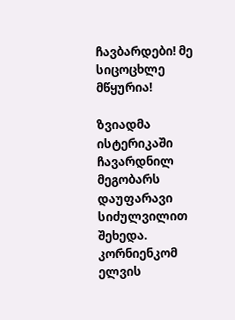ჩავბარდები! მე სიცოცხლე მწყურია!

ზვიადმა ისტერიკაში ჩავარდნილ მეგობარს დაუფარავი სიძულვილით შეხედა. კორნიენკომ ელვის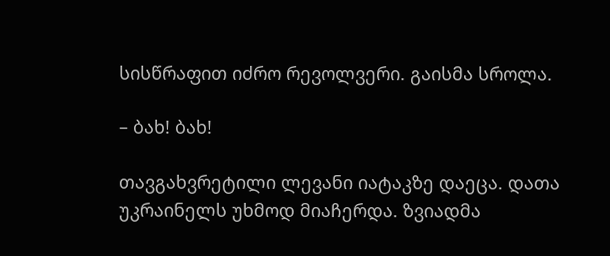სისწრაფით იძრო რევოლვერი. გაისმა სროლა.

– ბახ! ბახ!

თავგახვრეტილი ლევანი იატაკზე დაეცა. დათა უკრაინელს უხმოდ მიაჩერდა. ზვიადმა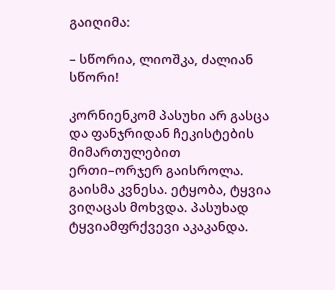გაიღიმა:

– სწორია, ლიოშკა, ძალიან სწორი!

კორნიენკომ პასუხი არ გასცა და ფანჯრიდან ჩეკისტების მიმართულებით ერთი–ორჯერ გაისროლა. გაისმა კვნესა. ეტყობა, ტყვია ვიღაცას მოხვდა. პასუხად ტყვიამფრქვევი აკაკანდა.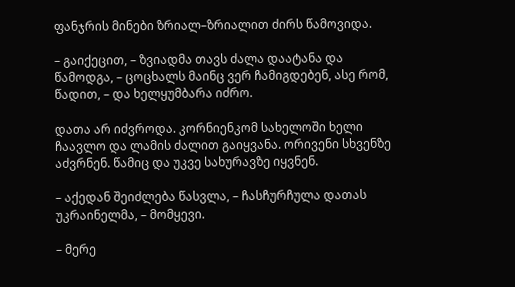ფანჯრის მინები ზრიალ–ზრიალით ძირს წამოვიდა.

– გაიქეცით, – ზვიადმა თავს ძალა დაატანა და წამოდგა, – ცოცხალს მაინც ვერ ჩამიგდებენ, ასე რომ, წადით, – და ხელყუმბარა იძრო.

დათა არ იძვროდა. კორნიენკომ სახელოში ხელი ჩაავლო და ლამის ძალით გაიყვანა. ორივენი სხვენზე აძვრნენ. წამიც და უკვე სახურავზე იყვნენ.

– აქედან შეიძლება წასვლა, – ჩასჩურჩულა დათას უკრაინელმა, – მომყევი.

– მერე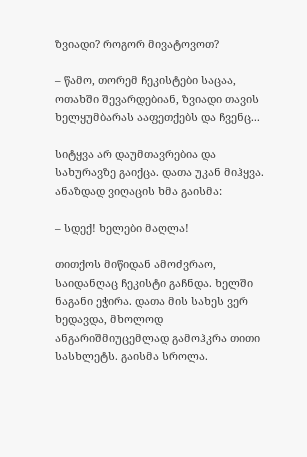ზვიადი? როგორ მივატოვოთ?

– წამო, თორემ ჩეკისტები საცაა, ოთახში შევარდებიან, ზვიადი თავის ხელყუმბარას ააფეთქებს და ჩვენც...

სიტყვა არ დაუმთავრებია და სახურავზე გაიქცა. დათა უკან მიჰყვა. ანაზდად ვიღაცის ხმა გაისმა:

– სდექ! ხელები მაღლა!

თითქოს მიწიდან ამოძვრაო, საიდანღაც ჩეკისტი გაჩნდა. ხელში ნაგანი ეჭირა. დათა მის სახეს ვერ ხედავდა, მხოლოდ ანგარიშმიუცემლად გამოჰკრა თითი სასხლეტს. გაისმა სროლა.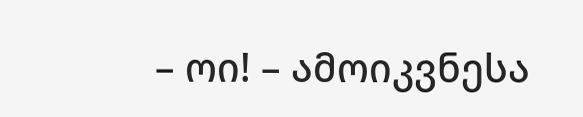– ოი! – ამოიკვნესა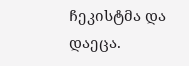ჩეკისტმა და დაეცა.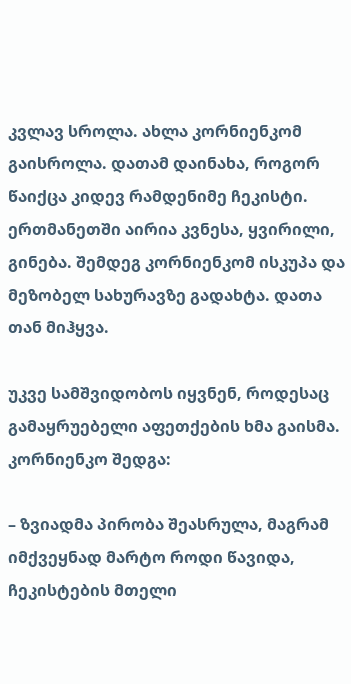კვლავ სროლა. ახლა კორნიენკომ გაისროლა. დათამ დაინახა, როგორ წაიქცა კიდევ რამდენიმე ჩეკისტი. ერთმანეთში აირია კვნესა, ყვირილი, გინება. შემდეგ კორნიენკომ ისკუპა და მეზობელ სახურავზე გადახტა. დათა თან მიჰყვა.

უკვე სამშვიდობოს იყვნენ, როდესაც გამაყრუებელი აფეთქების ხმა გაისმა. კორნიენკო შედგა:

– ზვიადმა პირობა შეასრულა, მაგრამ იმქვეყნად მარტო როდი წავიდა, ჩეკისტების მთელი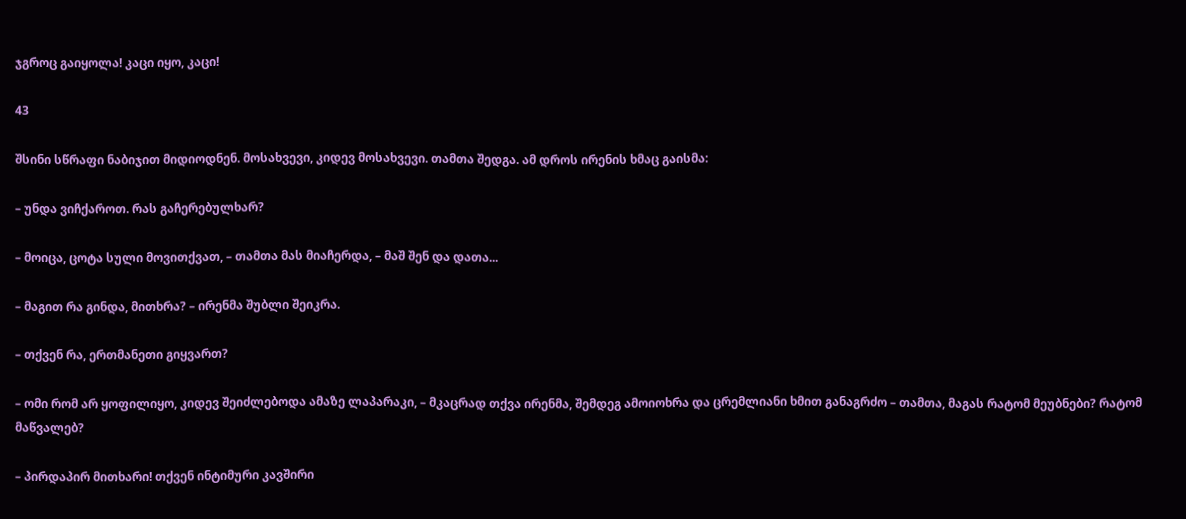ჯგროც გაიყოლა! კაცი იყო, კაცი!

43

შსინი სწრაფი ნაბიჯით მიდიოდნენ. მოსახვევი, კიდევ მოსახვევი. თამთა შედგა. ამ დროს ირენის ხმაც გაისმა:

– უნდა ვიჩქაროთ. რას გაჩერებულხარ?

– მოიცა, ცოტა სული მოვითქვათ, – თამთა მას მიაჩერდა, – მაშ შენ და დათა...

– მაგით რა გინდა, მითხრა? – ირენმა შუბლი შეიკრა.

– თქვენ რა, ერთმანეთი გიყვართ?

– ომი რომ არ ყოფილიყო, კიდევ შეიძლებოდა ამაზე ლაპარაკი, – მკაცრად თქვა ირენმა, შემდეგ ამოიოხრა და ცრემლიანი ხმით განაგრძო – თამთა, მაგას რატომ მეუბნები? რატომ მაწვალებ?

– პირდაპირ მითხარი! თქვენ ინტიმური კავშირი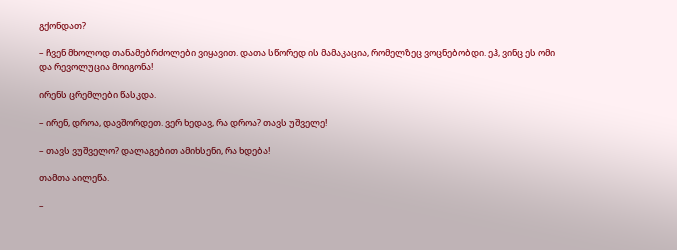გქონდათ?

– ჩვენ მხოლოდ თანამებრძოლები ვიყავით. დათა სწორედ ის მამაკაცია, რომელზეც ვოცნებობდი. ეჰ, ვინც ეს ომი და რევოლუცია მოიგონა!

ირენს ცრემლები წასკდა.

– ირენ, დროა, დავშორდეთ. ვერ ხედავ, რა დროა? თავს უშველე!

– თავს ვუშველო? დალაგებით ამიხსენი, რა ხდება!

თამთა აილეწა.

–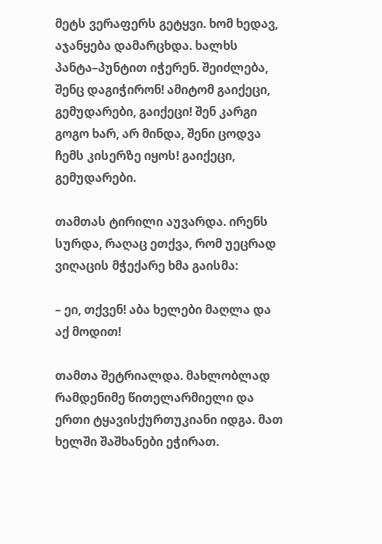მეტს ვერაფერს გეტყვი. ხომ ხედავ, აჯანყება დამარცხდა. ხალხს პანტა–პუნტით იჭერენ. შეიძლება, შენც დაგიჭირონ! ამიტომ გაიქეცი, გემუდარები, გაიქეცი! შენ კარგი გოგო ხარ, არ მინდა, შენი ცოდვა ჩემს კისერზე იყოს! გაიქეცი, გემუდარები.

თამთას ტირილი აუვარდა. ირენს სურდა, რაღაც ეთქვა, რომ უეცრად ვიღაცის მჭექარე ხმა გაისმა:

– ეი, თქვენ! აბა ხელები მაღლა და აქ მოდით!

თამთა შეტრიალდა. მახლობლად რამდენიმე წითელარმიელი და ერთი ტყავისქურთუკიანი იდგა. მათ ხელში შაშხანები ეჭირათ.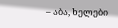– აბა, ხელები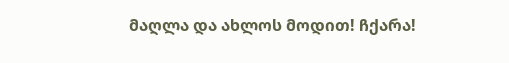მაღლა და ახლოს მოდით! ჩქარა!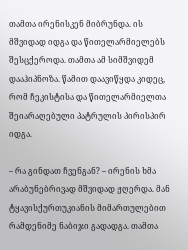თამთა ირენისკენ მიბრუნდა. ის მშვიდად იდგა და წითელარმიელებს შესცქეროდა. თამთა ამ სიმშვიდემ დააჰიპნოზა. წამით დაავიწყდა კიდეც, რომ ჩეკისტისა და წითელარმიელთა შეიარაღებული პატრულის პირისპირ იდგა.

– რა გინდათ ჩვენგან? – ირენის ხმა არაბუნებრივად მშვიდად ჟღერდა. მან ტყავისქურთუკიანის მიმართულებით რამდენიმე ნაბიჯი გადადგა. თამთა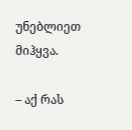უნებლიეთ მიჰყვა.

– აქ რას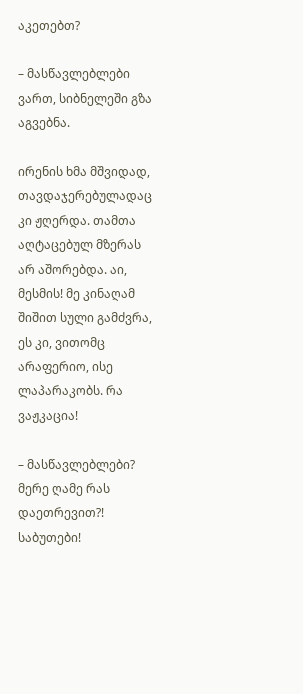აკეთებთ?

– მასწავლებლები ვართ, სიბნელეში გზა აგვებნა.

ირენის ხმა მშვიდად, თავდაჯერებულადაც კი ჟღერდა. თამთა აღტაცებულ მზერას არ აშორებდა. აი, მესმის! მე კინაღამ შიშით სული გამძვრა, ეს კი, ვითომც არაფერიო, ისე ლაპარაკობს. რა ვაჟკაცია!

– მასწავლებლები? მერე ღამე რას დაეთრევით?! საბუთები!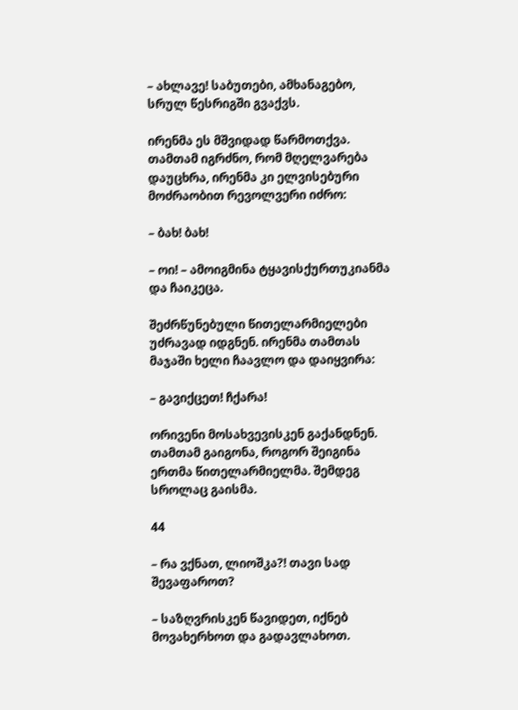– ახლავე! საბუთები, ამხანაგებო, სრულ წესრიგში გვაქვს.

ირენმა ეს მშვიდად წარმოთქვა. თამთამ იგრძნო, რომ მღელვარება დაუცხრა, ირენმა კი ელვისებური მოძრაობით რევოლვერი იძრო:

– ბახ! ბახ!

– ოი! – ამოიგმინა ტყავისქურთუკიანმა და ჩაიკეცა.

შეძრწუნებული წითელარმიელები უძრავად იდგნენ. ირენმა თამთას მაჯაში ხელი ჩაავლო და დაიყვირა:

– გავიქცეთ! ჩქარა!

ორივენი მოსახვევისკენ გაქანდნენ. თამთამ გაიგონა, როგორ შეიგინა ერთმა წითელარმიელმა. შემდეგ სროლაც გაისმა.

44

– რა ვქნათ, ლიოშკა?! თავი სად შევაფაროთ?

– საზღვრისკენ წავიდეთ, იქნებ მოვახერხოთ და გადავლახოთ.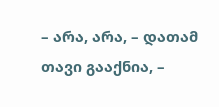– არა, არა, – დათამ თავი გააქნია, –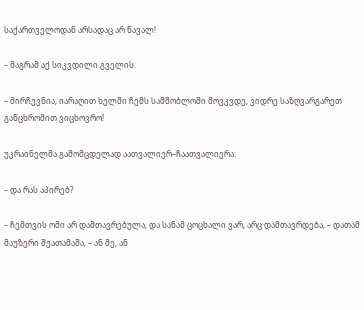საქართველოდან არსადაც არ წავალ!

– მაგრამ აქ სიკვდილი გველის.

– მირჩევნია, იარაღით ხელში ჩემს სამშობლოში მოვკვდე, ვიდრე საზღვარგარეთ განცხრომით ვიცხოვრო!

უკრაინელმა გამომცდელად აათვალიერ–ჩაათვალიერა:

– და რას აპირებ?

– ჩემთვის ომი არ დამთავრებულა, და სანამ ცოცხალი ვარ, არც დამთავრდება, – დათამ მაუზერი შეათამაშა, – ან მე, ან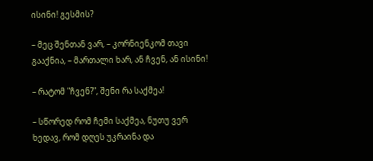ისინი! გესმის?

– მეც შენთან ვარ, – კორნიენკომ თავი გააქნია, – მართალი ხარ, ან ჩვენ, ან ისინი!

– რატომ "ჩვენ?", შენი რა საქმეა!

– სწორედ რომ ჩემი საქმეა, ნუთუ ვერ ხედავ, რომ დღეს უკრაინა და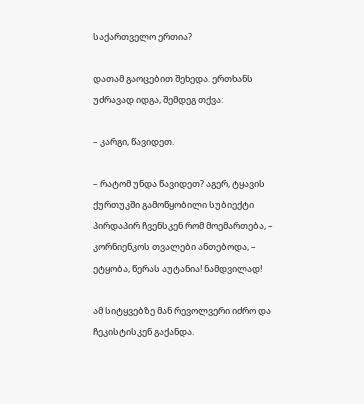საქართველო ერთია?

დათამ გაოცებით შეხედა. ერთხანს უძრავად იდგა, შემდეგ თქვა:

– კარგი, წავიდეთ.

– რატომ უნდა წავიდეთ? აგერ, ტყავის ქურთუკში გამოწყობილი სუბიექტი პირდაპირ ჩვენსკენ რომ მოემართება, – კორნიენკოს თვალები ანთებოდა, – ეტყობა, წერას აუტანია! ნამდვილად!

ამ სიტყვებზე მან რევოლვერი იძრო და ჩეკისტისკენ გაქანდა.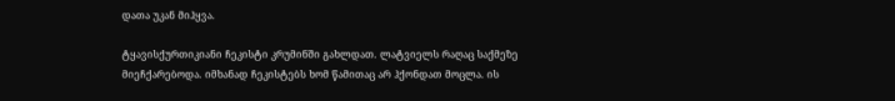დათა უკან მიჰყვა.

ტყავისქურთიკიანი ჩეკისტი კრუმინში გახლდათ. ლატვიელს რაღაც საქმეზე მიეჩქარებოდა. იმხანად ჩეკისტებს ხომ წამითაც არ ჰქონდათ მოცლა. ის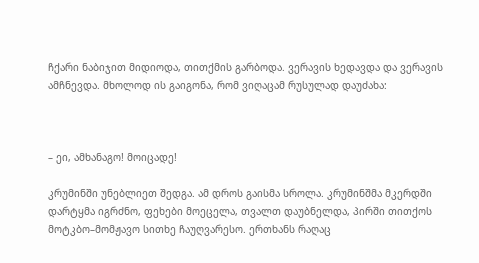ჩქარი ნაბიჯით მიდიოდა, თითქმის გარბოდა. ვერავის ხედავდა და ვერავის ამჩნევდა. მხოლოდ ის გაიგონა, რომ ვიღაცამ რუსულად დაუძახა:



– ეი, ამხანაგო! მოიცადე!

კრუმინში უნებლიეთ შედგა. ამ დროს გაისმა სროლა. კრუმინშმა მკერდში დარტყმა იგრძნო, ფეხები მოეცელა, თვალთ დაუბნელდა, პირში თითქოს მოტკბო–მომჟავო სითხე ჩაუღვარესო. ერთხანს რაღაც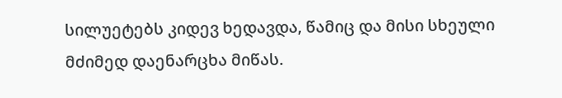სილუეტებს კიდევ ხედავდა, წამიც და მისი სხეული მძიმედ დაენარცხა მიწას.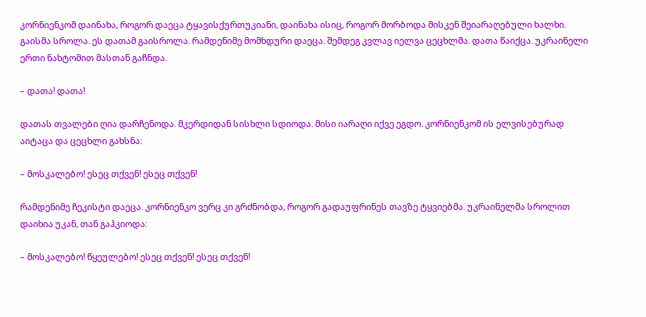კორნიენკომ დაინახა, როგორ დაეცა ტყავისქურთუკიანი, დაინახა ისიც, როგორ მორბოდა მისკენ შეიარაღებული ხალხი. გაისმა სროლა. ეს დათამ გაისროლა. რამდენიმე მომხდური დაეცა. შემდეგ კვლავ იელვა ცეცხლმა. დათა წაიქცა. უკრაინელი ერთი ნახტომით მასთან გაჩნდა.

– დათა! დათა!

დათას თვალები ღია დარჩენოდა. მკერდიდან სისხლი სდიოდა. მისი იარაღი იქვე ეგდო. კორნიენკომ ის ელვისებურად აიტაცა და ცეცხლი გახსნა:

– მოსკალებო! ესეც თქვენ! ესეც თქვენ!

რამდენიმე ჩეკისტი დაეცა. კორნიენკო ვერც კი გრძნობდა, როგორ გადაუფრინეს თავზე ტყვიებმა. უკრაინელმა სროლით დაიხია უკან, თან გაჰკიოდა:

– მოსკალებო! წყეულებო! ესეც თქვენ! ესეც თქვენ!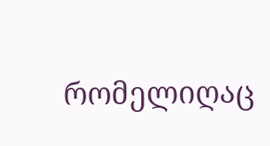რომელიღაც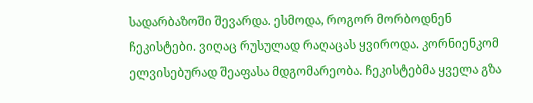სადარბაზოში შევარდა. ესმოდა, როგორ მორბოდნენ ჩეკისტები. ვიღაც რუსულად რაღაცას ყვიროდა. კორნიენკომ ელვისებურად შეაფასა მდგომარეობა. ჩეკისტებმა ყველა გზა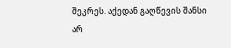შეკრეს. აქედან გაღწევის შანსი არ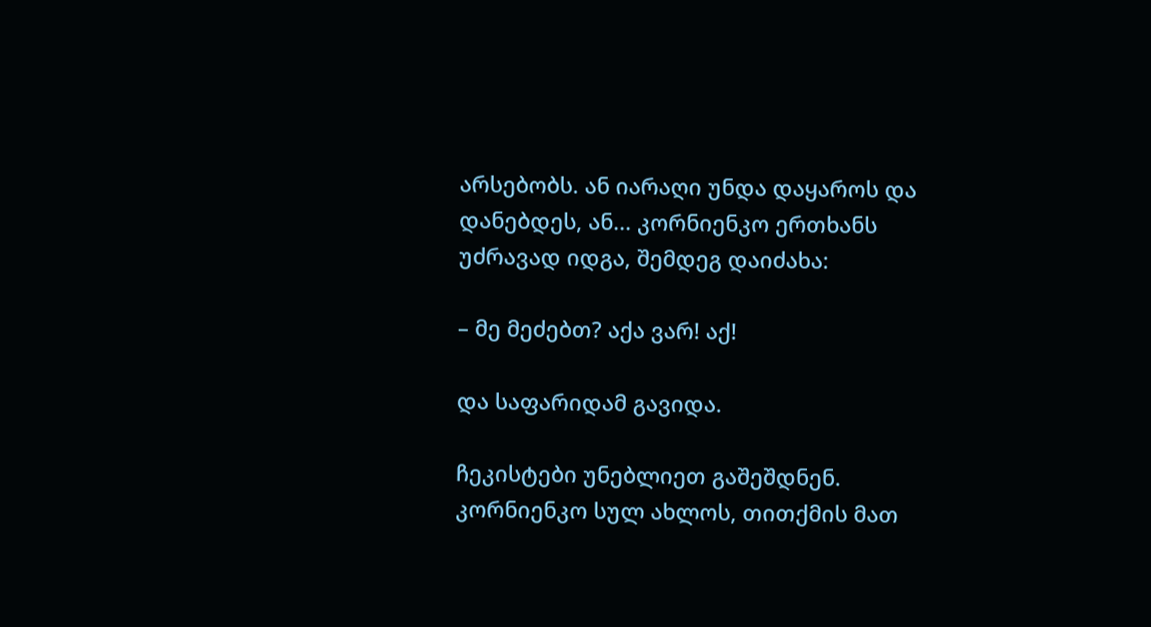არსებობს. ან იარაღი უნდა დაყაროს და დანებდეს, ან... კორნიენკო ერთხანს უძრავად იდგა, შემდეგ დაიძახა:

– მე მეძებთ? აქა ვარ! აქ!

და საფარიდამ გავიდა.

ჩეკისტები უნებლიეთ გაშეშდნენ. კორნიენკო სულ ახლოს, თითქმის მათ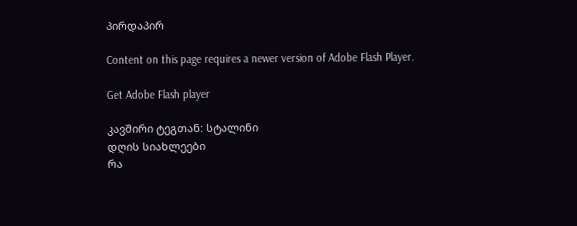პირდაპირ

Content on this page requires a newer version of Adobe Flash Player.

Get Adobe Flash player

კავშირი ტეგთან: სტალინი
დღის სიახლეები
რა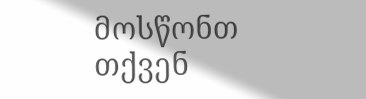მოსწონთ თქვენ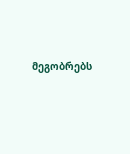მეგობრებს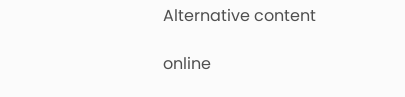Alternative content

online